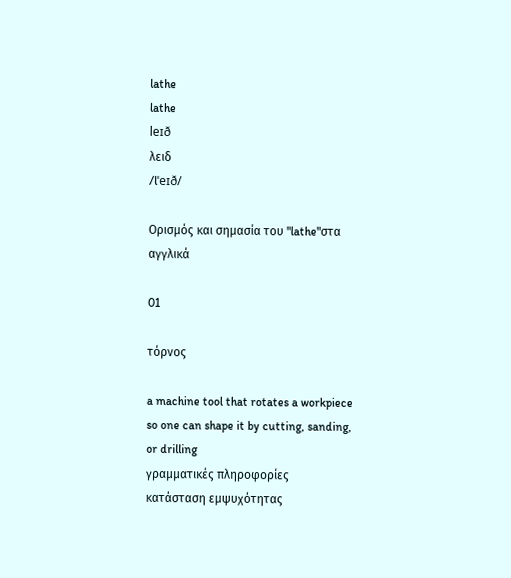lathe
lathe
leɪð
λειδ
/lˈeɪð/

Ορισμός και σημασία του "lathe"στα αγγλικά

01

τόρνος

a machine tool that rotates a workpiece so one can shape it by cutting, sanding, or drilling
γραμματικές πληροφορίες
κατάσταση εμψυχότητας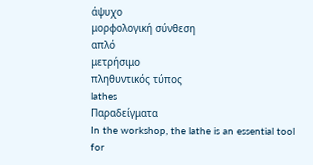άψυχο
μορφολογική σύνθεση
απλό
μετρήσιμο
πληθυντικός τύπος
lathes
Παραδείγματα
In the workshop, the lathe is an essential tool for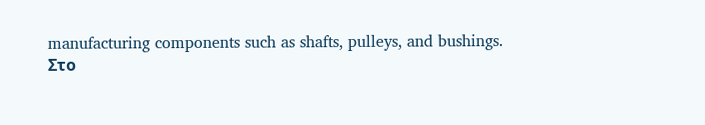manufacturing components such as shafts, pulleys, and bushings.
Στο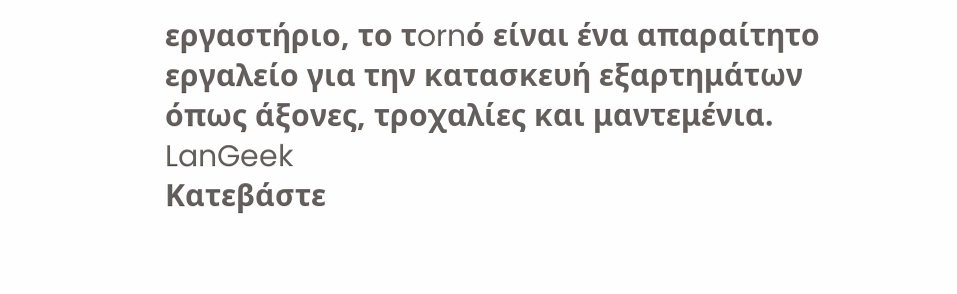εργαστήριο, το τornό είναι ένα απαραίτητο εργαλείο για την κατασκευή εξαρτημάτων όπως άξονες, τροχαλίες και μαντεμένια.
LanGeek
Κατεβάστε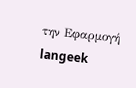την Εφαρμογή
langeek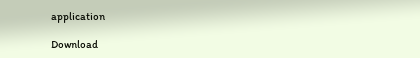application

Download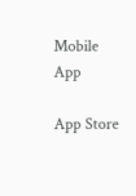Mobile App

App Store